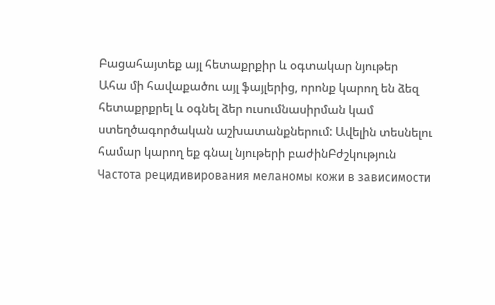Բացահայտեք այլ հետաքրքիր և օգտակար նյութեր
Ահա մի հավաքածու այլ ֆայլերից, որոնք կարող են ձեզ հետաքրքրել և օգնել ձեր ուսումնասիրման կամ ստեղծագործական աշխատանքներում: Ավելին տեսնելու համար կարող եք գնալ նյութերի բաժինԲժշկություն
Частота рецидивирования меланомы кожи в зависимости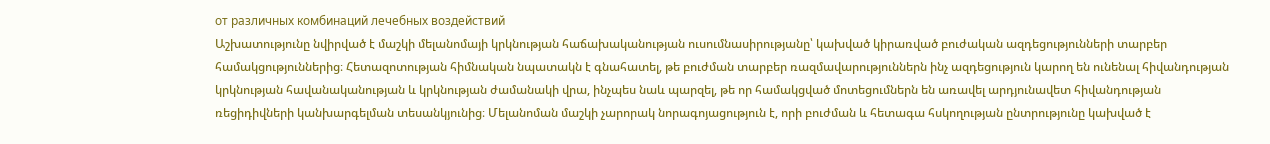от различных комбинаций лечебных воздействий
Աշխատությունը նվիրված է մաշկի մելանոմայի կրկնության հաճախականության ուսումնասիրությանը՝ կախված կիրառված բուժական ազդեցությունների տարբեր համակցություններից։ Հետազոտության հիմնական նպատակն է գնահատել, թե բուժման տարբեր ռազմավարություններն ինչ ազդեցություն կարող են ունենալ հիվանդության կրկնության հավանականության և կրկնության ժամանակի վրա, ինչպես նաև պարզել, թե որ համակցված մոտեցումներն են առավել արդյունավետ հիվանդության ռեցիդիվների կանխարգելման տեսանկյունից։ Մելանոման մաշկի չարորակ նորագոյացություն է, որի բուժման և հետագա հսկողության ընտրությունը կախված է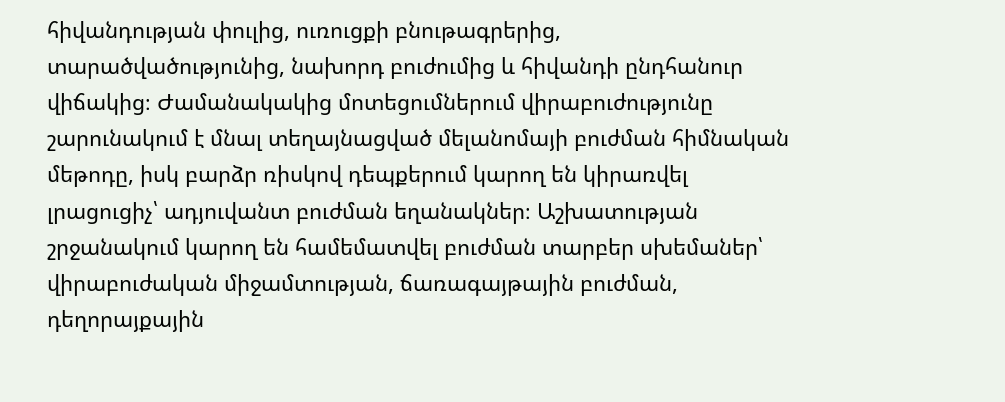հիվանդության փուլից, ուռուցքի բնութագրերից, տարածվածությունից, նախորդ բուժումից և հիվանդի ընդհանուր վիճակից։ Ժամանակակից մոտեցումներում վիրաբուժությունը շարունակում է մնալ տեղայնացված մելանոմայի բուժման հիմնական մեթոդը, իսկ բարձր ռիսկով դեպքերում կարող են կիրառվել լրացուցիչ՝ ադյուվանտ բուժման եղանակներ։ Աշխատության շրջանակում կարող են համեմատվել բուժման տարբեր սխեմաներ՝ վիրաբուժական միջամտության, ճառագայթային բուժման, դեղորայքային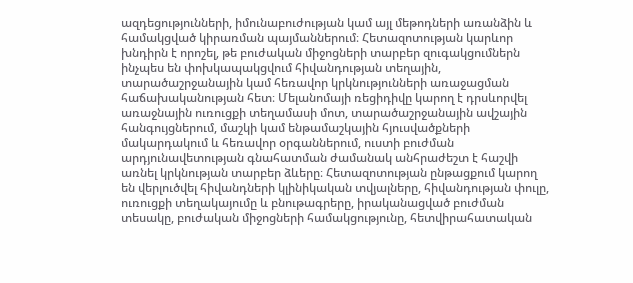ազդեցությունների, իմունաբուժության կամ այլ մեթոդների առանձին և համակցված կիրառման պայմաններում։ Հետազոտության կարևոր խնդիրն է որոշել, թե բուժական միջոցների տարբեր զուգակցումներն ինչպես են փոխկապակցվում հիվանդության տեղային, տարածաշրջանային կամ հեռավոր կրկնությունների առաջացման հաճախականության հետ։ Մելանոմայի ռեցիդիվը կարող է դրսևորվել առաջնային ուռուցքի տեղամասի մոտ, տարածաշրջանային ավշային հանգույցներում, մաշկի կամ ենթամաշկային հյուսվածքների մակարդակում և հեռավոր օրգաններում, ուստի բուժման արդյունավետության գնահատման ժամանակ անհրաժեշտ է հաշվի առնել կրկնության տարբեր ձևերը։ Հետազոտության ընթացքում կարող են վերլուծվել հիվանդների կլինիկական տվյալները, հիվանդության փուլը, ուռուցքի տեղակայումը և բնութագրերը, իրականացված բուժման տեսակը, բուժական միջոցների համակցությունը, հետվիրահատական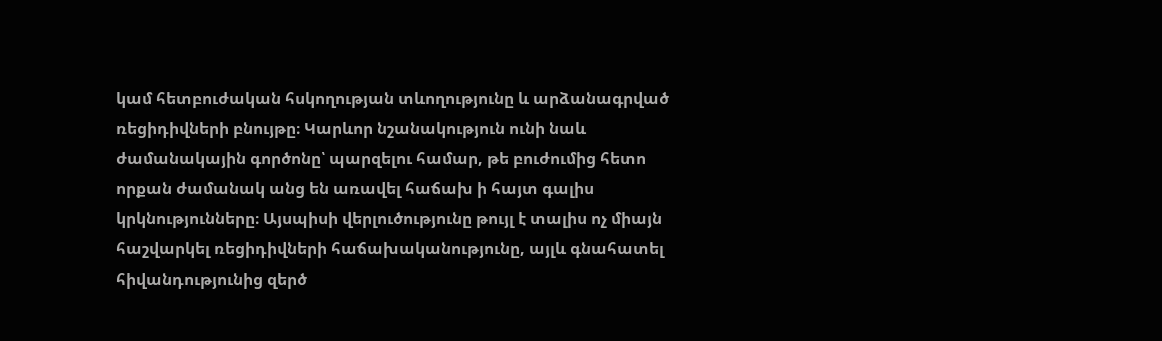կամ հետբուժական հսկողության տևողությունը և արձանագրված ռեցիդիվների բնույթը։ Կարևոր նշանակություն ունի նաև ժամանակային գործոնը՝ պարզելու համար, թե բուժումից հետո որքան ժամանակ անց են առավել հաճախ ի հայտ գալիս կրկնությունները։ Այսպիսի վերլուծությունը թույլ է տալիս ոչ միայն հաշվարկել ռեցիդիվների հաճախականությունը, այլև գնահատել հիվանդությունից զերծ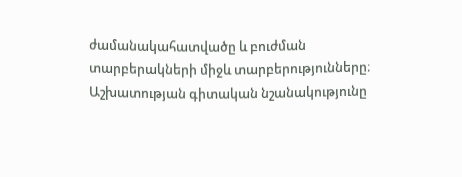ժամանակահատվածը և բուժման տարբերակների միջև տարբերությունները։ Աշխատության գիտական նշանակությունը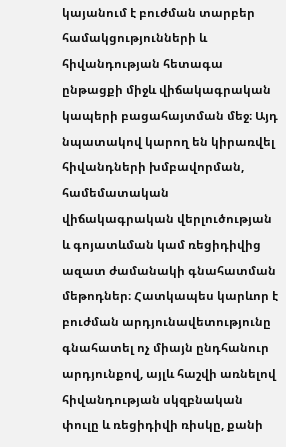կայանում է բուժման տարբեր համակցությունների և հիվանդության հետագա ընթացքի միջև վիճակագրական կապերի բացահայտման մեջ։ Այդ նպատակով կարող են կիրառվել հիվանդների խմբավորման, համեմատական վիճակագրական վերլուծության և գոյատևման կամ ռեցիդիվից ազատ ժամանակի գնահատման մեթոդներ։ Հատկապես կարևոր է բուժման արդյունավետությունը գնահատել ոչ միայն ընդհանուր արդյունքով, այլև հաշվի առնելով հիվանդության սկզբնական փուլը և ռեցիդիվի ռիսկը, քանի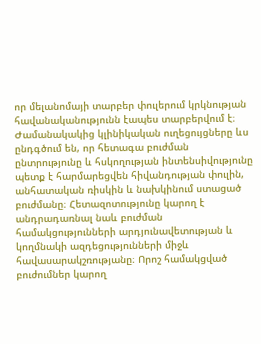որ մելանոմայի տարբեր փուլերում կրկնության հավանականությունն էապես տարբերվում է։ Ժամանակակից կլինիկական ուղեցույցները ևս ընդգծում են, որ հետագա բուժման ընտրությունը և հսկողության ինտենսիվությունը պետք է հարմարեցվեն հիվանդության փուլին, անհատական ռիսկին և նախկինում ստացած բուժմանը։ Հետազոտությունը կարող է անդրադառնալ նաև բուժման համակցությունների արդյունավետության և կողմնակի ազդեցությունների միջև հավասարակշռությանը։ Որոշ համակցված բուժումներ կարող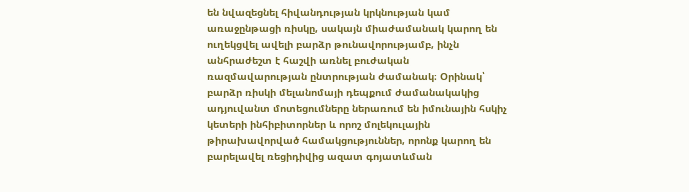են նվազեցնել հիվանդության կրկնության կամ առաջընթացի ռիսկը, սակայն միաժամանակ կարող են ուղեկցվել ավելի բարձր թունավորությամբ, ինչն անհրաժեշտ է հաշվի առնել բուժական ռազմավարության ընտրության ժամանակ։ Օրինակ՝ բարձր ռիսկի մելանոմայի դեպքում ժամանակակից ադյուվանտ մոտեցումները ներառում են իմունային հսկիչ կետերի ինհիբիտորներ և որոշ մոլեկուլային թիրախավորված համակցություններ, որոնք կարող են բարելավել ռեցիդիվից ազատ գոյատևման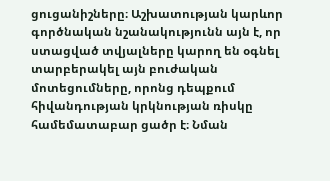ցուցանիշները։ Աշխատության կարևոր գործնական նշանակությունն այն է, որ ստացված տվյալները կարող են օգնել տարբերակել այն բուժական մոտեցումները, որոնց դեպքում հիվանդության կրկնության ռիսկը համեմատաբար ցածր է։ Նման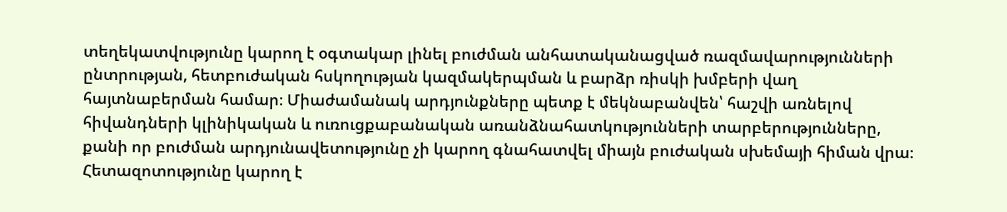տեղեկատվությունը կարող է օգտակար լինել բուժման անհատականացված ռազմավարությունների ընտրության, հետբուժական հսկողության կազմակերպման և բարձր ռիսկի խմբերի վաղ հայտնաբերման համար։ Միաժամանակ արդյունքները պետք է մեկնաբանվեն՝ հաշվի առնելով հիվանդների կլինիկական և ուռուցքաբանական առանձնահատկությունների տարբերությունները, քանի որ բուժման արդյունավետությունը չի կարող գնահատվել միայն բուժական սխեմայի հիման վրա։ Հետազոտությունը կարող է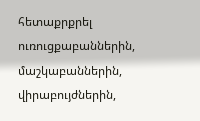հետաքրքրել ուռուցքաբաններին, մաշկաբաններին, վիրաբույժներին,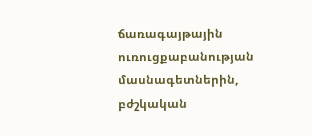ճառագայթային ուռուցքաբանության մասնագետներին, բժշկական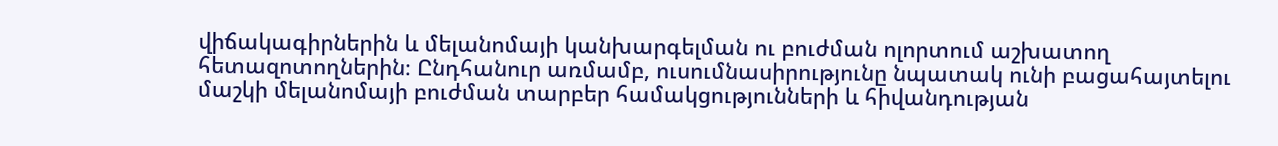վիճակագիրներին և մելանոմայի կանխարգելման ու բուժման ոլորտում աշխատող հետազոտողներին։ Ընդհանուր առմամբ, ուսումնասիրությունը նպատակ ունի բացահայտելու մաշկի մելանոմայի բուժման տարբեր համակցությունների և հիվանդության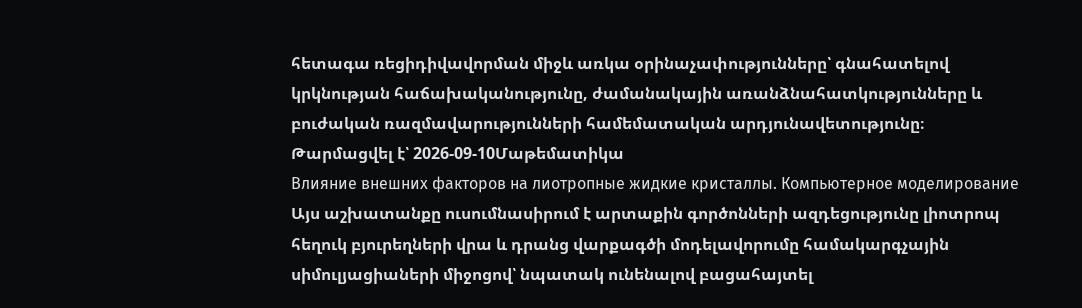հետագա ռեցիդիվավորման միջև առկա օրինաչափությունները՝ գնահատելով կրկնության հաճախականությունը, ժամանակային առանձնահատկությունները և բուժական ռազմավարությունների համեմատական արդյունավետությունը։
Թարմացվել է՝ 2026-09-10Մաթեմատիկա
Влияние внешних факторов на лиотропные жидкие кристаллы. Компьютерное моделирование
Այս աշխատանքը ուսումնասիրում է արտաքին գործոնների ազդեցությունը լիոտրոպ հեղուկ բյուրեղների վրա և դրանց վարքագծի մոդելավորումը համակարգչային սիմուլյացիաների միջոցով՝ նպատակ ունենալով բացահայտել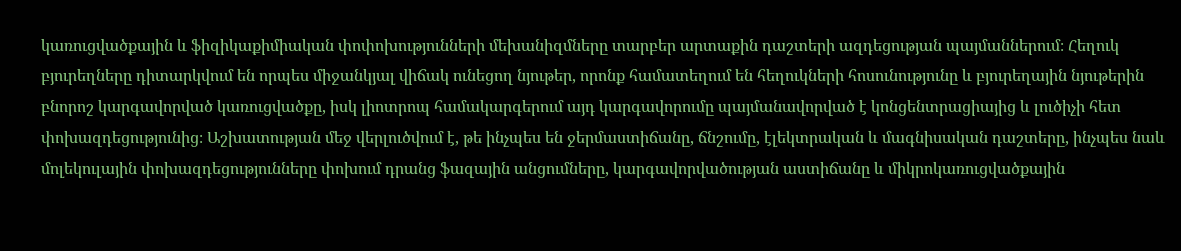կառուցվածքային և ֆիզիկաքիմիական փոփոխությունների մեխանիզմները տարբեր արտաքին դաշտերի ազդեցության պայմաններում։ Հեղուկ բյուրեղները դիտարկվում են որպես միջանկյալ վիճակ ունեցող նյութեր, որոնք համատեղում են հեղուկների հոսունությունը և բյուրեղային նյութերին բնորոշ կարգավորված կառուցվածքը, իսկ լիոտրոպ համակարգերում այդ կարգավորումը պայմանավորված է կոնցենտրացիայից և լուծիչի հետ փոխազդեցությունից։ Աշխատության մեջ վերլուծվում է, թե ինչպես են ջերմաստիճանը, ճնշումը, էլեկտրական և մագնիսական դաշտերը, ինչպես նաև մոլեկուլային փոխազդեցությունները փոխում դրանց ֆազային անցումները, կարգավորվածության աստիճանը և միկրոկառուցվածքային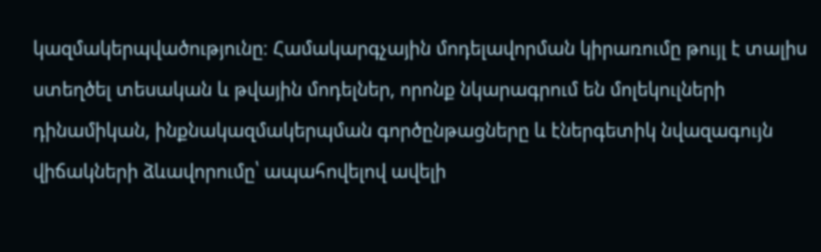կազմակերպվածությունը։ Համակարգչային մոդելավորման կիրառումը թույլ է տալիս ստեղծել տեսական և թվային մոդելներ, որոնք նկարագրում են մոլեկուլների դինամիկան, ինքնակազմակերպման գործընթացները և էներգետիկ նվազագույն վիճակների ձևավորումը՝ ապահովելով ավելի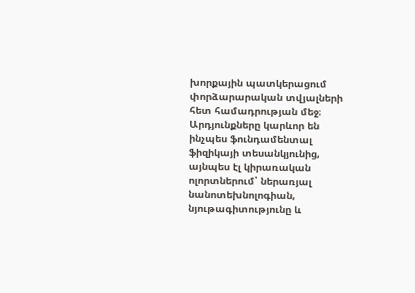խորքային պատկերացում փորձարարական տվյալների հետ համադրության մեջ։ Արդյունքները կարևոր են ինչպես ֆունդամենտալ ֆիզիկայի տեսանկյունից, այնպես էլ կիրառական ոլորտներում՝ ներառյալ նանոտեխնոլոգիան, նյութագիտությունը և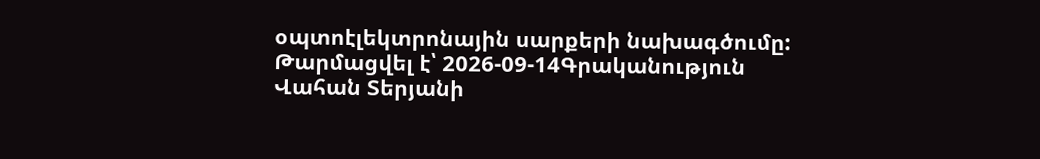օպտոէլեկտրոնային սարքերի նախագծումը:
Թարմացվել է՝ 2026-09-14Գրականություն
Վահան Տերյանի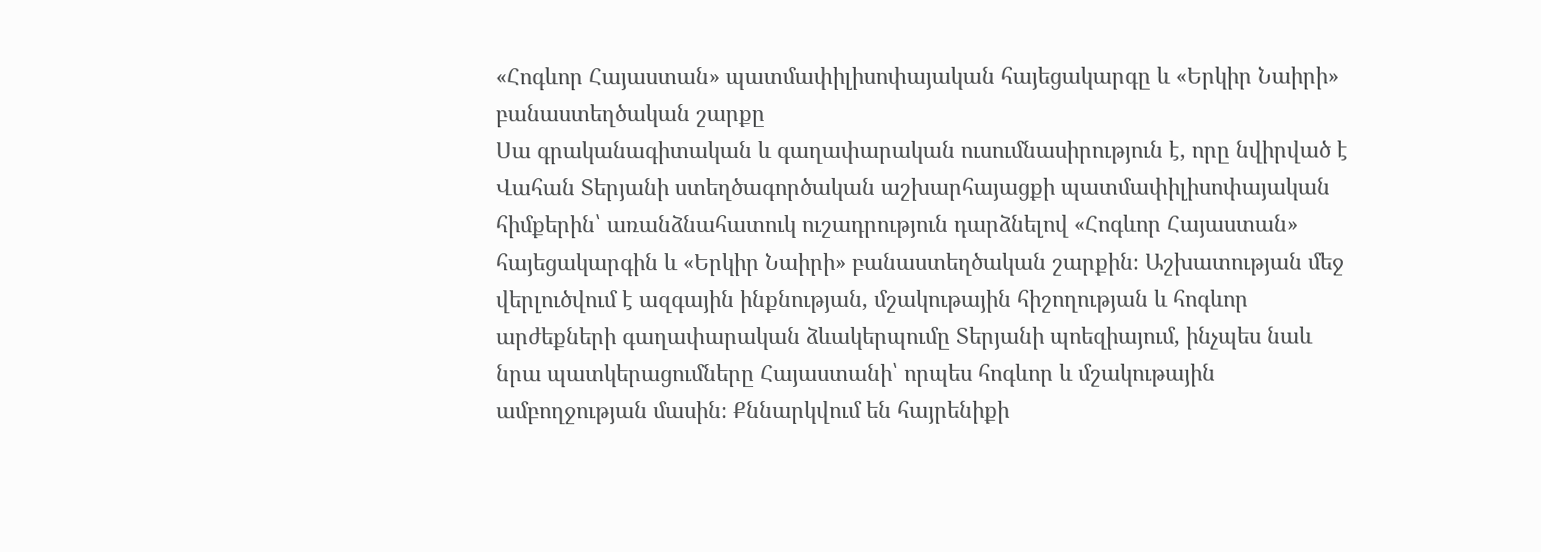«Հոգևոր Հայաստան» պատմափիլիսոփայական հայեցակարգը և «Երկիր Նաիրի» բանաստեղծական շարքը
Սա գրականագիտական և գաղափարական ուսումնասիրություն է, որը նվիրված է Վահան Տերյանի ստեղծագործական աշխարհայացքի պատմափիլիսոփայական հիմքերին՝ առանձնահատուկ ուշադրություն դարձնելով «Հոգևոր Հայաստան» հայեցակարգին և «Երկիր Նաիրի» բանաստեղծական շարքին։ Աշխատության մեջ վերլուծվում է ազգային ինքնության, մշակութային հիշողության և հոգևոր արժեքների գաղափարական ձևակերպումը Տերյանի պոեզիայում, ինչպես նաև նրա պատկերացումները Հայաստանի՝ որպես հոգևոր և մշակութային ամբողջության մասին։ Քննարկվում են հայրենիքի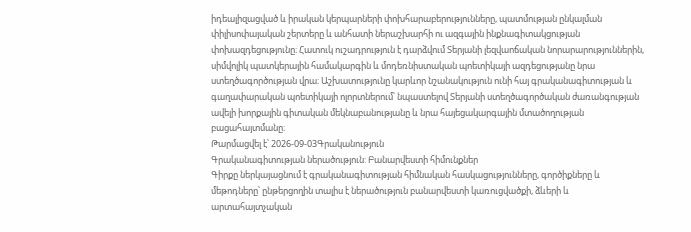իդեալիզացված և իրական կերպարների փոխհարաբերությունները, պատմության ընկալման փիլիսոփայական շերտերը և անհատի ներաշխարհի ու ազգային ինքնագիտակցության փոխազդեցությունը։ Հատուկ ուշադրություն է դարձվում Տերյանի լեզվաոճական նորարարություններին, սիմվոլիկ պատկերային համակարգին և մոդեռնիստական պոետիկայի ազդեցությանը նրա ստեղծագործության վրա։ Աշխատությունը կարևոր նշանակություն ունի հայ գրականագիտության և գաղափարական պոետիկայի ոլորտներում՝ նպաստելով Տերյանի ստեղծագործական ժառանգության ավելի խորքային գիտական մեկնաբանությանը և նրա հայեցակարգային մտածողության բացահայտմանը։
Թարմացվել է՝ 2026-09-03Գրականություն
Գրականագիտության ներածություն: Բանարվեստի հիմունքներ
Գիրքը ներկայացնում է գրականագիտության հիմնական հասկացությունները, գործիքները և մեթոդները՝ ընթերցողին տալիս է ներածություն բանարվեստի կառուցվածքի, ձևերի և արտահայտչական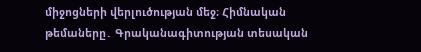միջոցների վերլուծության մեջ։ Հիմնական թեմաները․ Գրականագիտության տեսական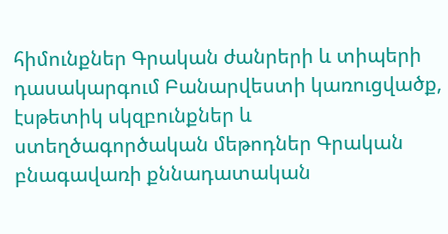հիմունքներ Գրական ժանրերի և տիպերի դասակարգում Բանարվեստի կառուցվածք, էսթետիկ սկզբունքներ և ստեղծագործական մեթոդներ Գրական բնագավառի քննադատական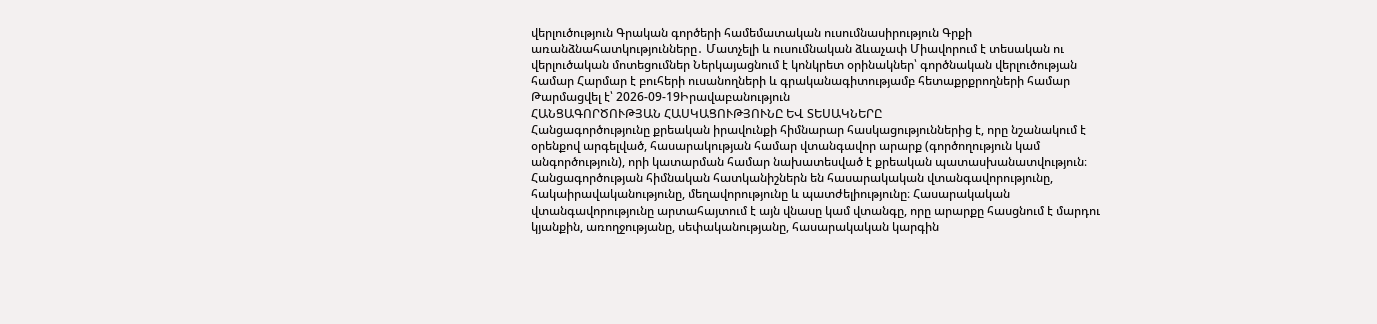վերլուծություն Գրական գործերի համեմատական ուսումնասիրություն Գրքի առանձնահատկությունները․ Մատչելի և ուսումնական ձևաչափ Միավորում է տեսական ու վերլուծական մոտեցումներ Ներկայացնում է կոնկրետ օրինակներ՝ գործնական վերլուծության համար Հարմար է բուհերի ուսանողների և գրականագիտությամբ հետաքրքրողների համար
Թարմացվել է՝ 2026-09-19Իրավաբանություն
ՀԱՆՑԱԳՈՐԾՈՒԹՅԱՆ ՀԱՍԿԱՑՈՒԹՅՈՒՆԸ ԵՎ ՏԵՍԱԿՆԵՐԸ
Հանցագործությունը քրեական իրավունքի հիմնարար հասկացություններից է, որը նշանակում է օրենքով արգելված, հասարակության համար վտանգավոր արարք (գործողություն կամ անգործություն), որի կատարման համար նախատեսված է քրեական պատասխանատվություն։ Հանցագործության հիմնական հատկանիշներն են հասարակական վտանգավորությունը, հակաիրավականությունը, մեղավորությունը և պատժելիությունը։ Հասարակական վտանգավորությունը արտահայտում է այն վնասը կամ վտանգը, որը արարքը հասցնում է մարդու կյանքին, առողջությանը, սեփականությանը, հասարակական կարգին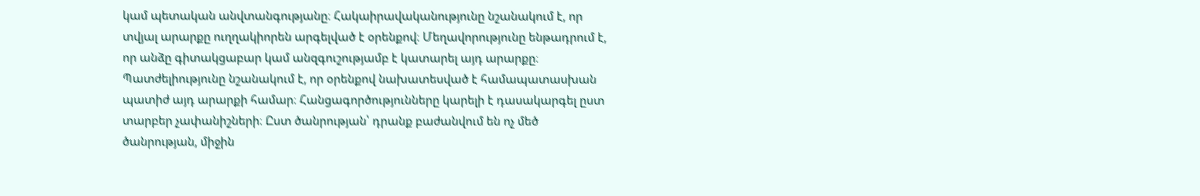կամ պետական անվտանգությանը։ Հակաիրավականությունը նշանակում է, որ տվյալ արարքը ուղղակիորեն արգելված է օրենքով։ Մեղավորությունը ենթադրում է, որ անձը գիտակցաբար կամ անզգուշությամբ է կատարել այդ արարքը։ Պատժելիությունը նշանակում է, որ օրենքով նախատեսված է համապատասխան պատիժ այդ արարքի համար։ Հանցագործությունները կարելի է դասակարգել ըստ տարբեր չափանիշների։ Ըստ ծանրության՝ դրանք բաժանվում են ոչ մեծ ծանրության, միջին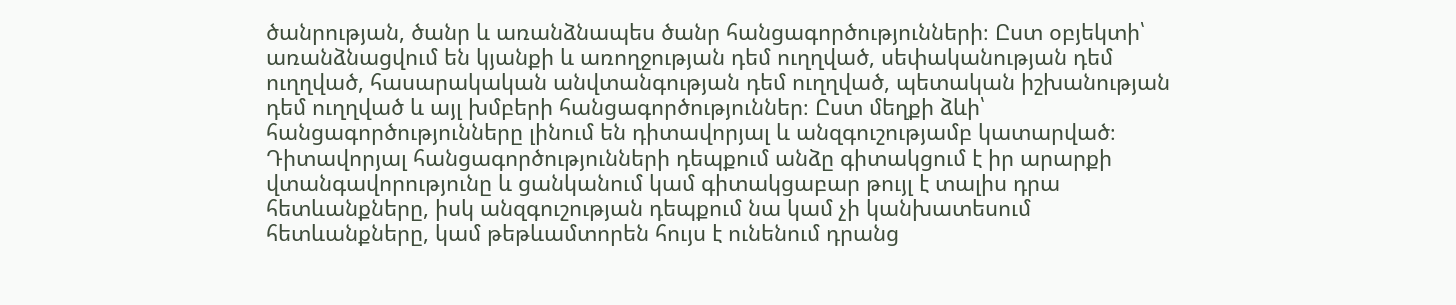ծանրության, ծանր և առանձնապես ծանր հանցագործությունների։ Ըստ օբյեկտի՝ առանձնացվում են կյանքի և առողջության դեմ ուղղված, սեփականության դեմ ուղղված, հասարակական անվտանգության դեմ ուղղված, պետական իշխանության դեմ ուղղված և այլ խմբերի հանցագործություններ։ Ըստ մեղքի ձևի՝ հանցագործությունները լինում են դիտավորյալ և անզգուշությամբ կատարված։ Դիտավորյալ հանցագործությունների դեպքում անձը գիտակցում է իր արարքի վտանգավորությունը և ցանկանում կամ գիտակցաբար թույլ է տալիս դրա հետևանքները, իսկ անզգուշության դեպքում նա կամ չի կանխատեսում հետևանքները, կամ թեթևամտորեն հույս է ունենում դրանց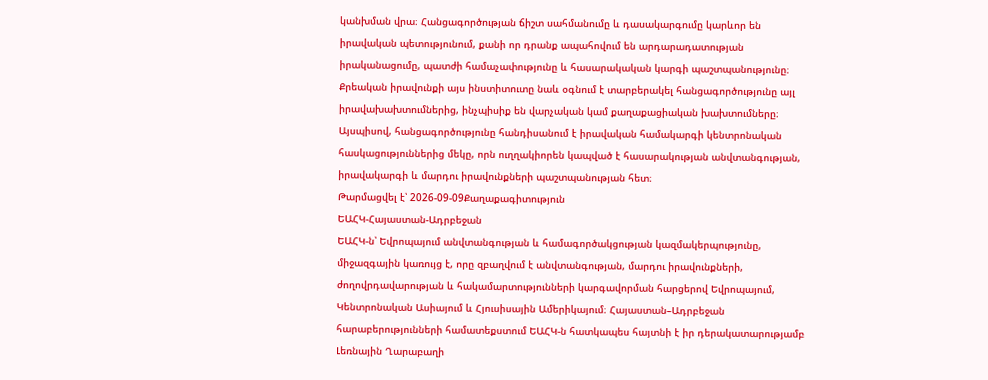կանխման վրա։ Հանցագործության ճիշտ սահմանումը և դասակարգումը կարևոր են իրավական պետությունում, քանի որ դրանք ապահովում են արդարադատության իրականացումը, պատժի համաչափությունը և հասարակական կարգի պաշտպանությունը։ Քրեական իրավունքի այս ինստիտուտը նաև օգնում է տարբերակել հանցագործությունը այլ իրավախախտումներից, ինչպիսիք են վարչական կամ քաղաքացիական խախտումները։ Այսպիսով, հանցագործությունը հանդիսանում է իրավական համակարգի կենտրոնական հասկացություններից մեկը, որն ուղղակիորեն կապված է հասարակության անվտանգության, իրավակարգի և մարդու իրավունքների պաշտպանության հետ։
Թարմացվել է՝ 2026-09-09Քաղաքագիտություն
ԵԱՀԿ-Հայաստան-Ադրբեջան
ԵԱՀԿ-ն՝ Եվրոպայում անվտանգության և համագործակցության կազմակերպությունը, միջազգային կառույց է, որը զբաղվում է անվտանգության, մարդու իրավունքների, ժողովրդավարության և հակամարտությունների կարգավորման հարցերով Եվրոպայում, Կենտրոնական Ասիայում և Հյուսիսային Ամերիկայում։ Հայաստան–Ադրբեջան հարաբերությունների համատեքստում ԵԱՀԿ-ն հատկապես հայտնի է իր դերակատարությամբ Լեռնային Ղարաբաղի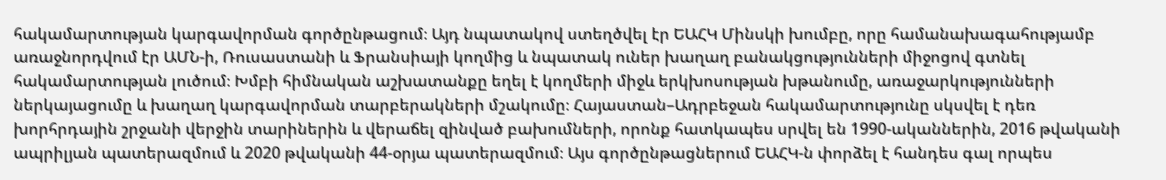հակամարտության կարգավորման գործընթացում։ Այդ նպատակով ստեղծվել էր ԵԱՀԿ Մինսկի խումբը, որը համանախագահությամբ առաջնորդվում էր ԱՄՆ-ի, Ռուսաստանի և Ֆրանսիայի կողմից և նպատակ ուներ խաղաղ բանակցությունների միջոցով գտնել հակամարտության լուծում։ Խմբի հիմնական աշխատանքը եղել է կողմերի միջև երկխոսության խթանումը, առաջարկությունների ներկայացումը և խաղաղ կարգավորման տարբերակների մշակումը։ Հայաստան–Ադրբեջան հակամարտությունը սկսվել է դեռ խորհրդային շրջանի վերջին տարիներին և վերաճել զինված բախումների, որոնք հատկապես սրվել են 1990-ականներին, 2016 թվականի ապրիլյան պատերազմում և 2020 թվականի 44-օրյա պատերազմում։ Այս գործընթացներում ԵԱՀԿ-ն փորձել է հանդես գալ որպես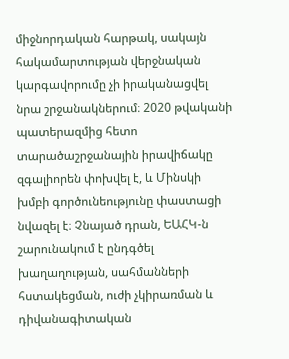միջնորդական հարթակ, սակայն հակամարտության վերջնական կարգավորումը չի իրականացվել նրա շրջանակներում։ 2020 թվականի պատերազմից հետո տարածաշրջանային իրավիճակը զգալիորեն փոխվել է, և Մինսկի խմբի գործունեությունը փաստացի նվազել է։ Չնայած դրան, ԵԱՀԿ-ն շարունակում է ընդգծել խաղաղության, սահմանների հստակեցման, ուժի չկիրառման և դիվանագիտական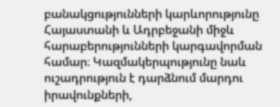բանակցությունների կարևորությունը Հայաստանի և Ադրբեջանի միջև հարաբերությունների կարգավորման համար։ Կազմակերպությունը նաև ուշադրություն է դարձնում մարդու իրավունքների,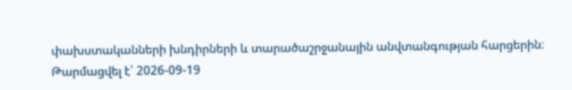փախստականների խնդիրների և տարածաշրջանային անվտանգության հարցերին։
Թարմացվել է՝ 2026-09-19